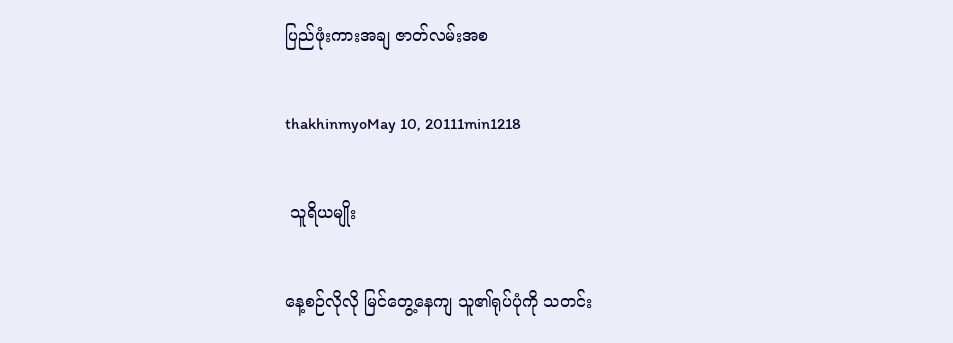ပြည်ဖုံးကားအချ ဇာတ်လမ်းအစ

thakhinmyoMay 10, 20111min1218

 သူရိယမျိုး

နေ့စဉ်လိုလို မြင်တွေ့နေကျ သူ၏ရုပ်ပုံကို သတင်း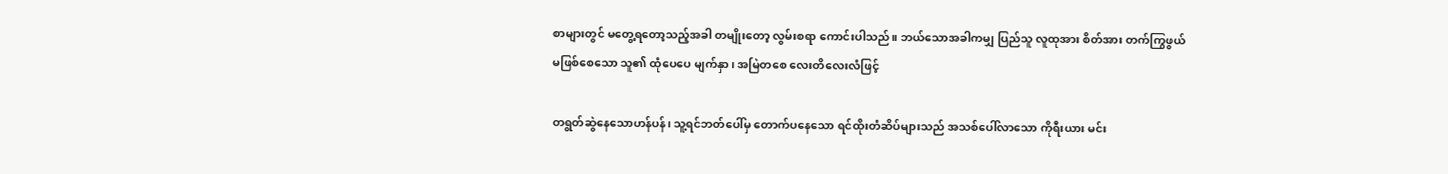စာများတွင် မတွေ့ရတော့သည့်အခါ တမျိုးတော့ လွမ်းစရာ ကောင်းပါသည်။ ဘယ်သောအခါကမျှ ပြည်သူ လူထုအား စိတ်အား တက်ကြွဖွယ်မဖြစ်စေသော သူ၏ ထုံပေပေ မျက်နှာ၊ အမြဲတစေ လေးတိလေးလံဖြင့်

တရွတ်ဆွဲနေသောဟန်ပန်၊ သူ့ရင်ဘတ်ပေါ်မှ တောက်ပနေသော ရင်ထိုးတံဆိပ်များသည် အသစ်ပေါ်လာသော ကိုရီးယား မင်း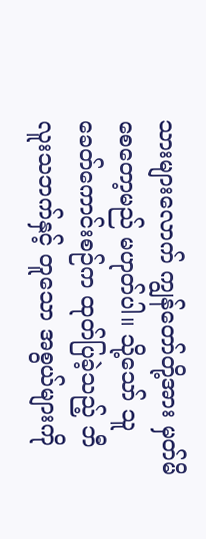သားများလောက် ကျွန်တော်တို့အား မှတ်မိစေတော့မည် မဟုတ်ပါ။ သို့သော် သူ ခေတ်ကောင်းစဉ်က ထုတ်ပြခဲ့သည့် ဘီလူးသဘက်နှင့် တူသော အစွယ်များကို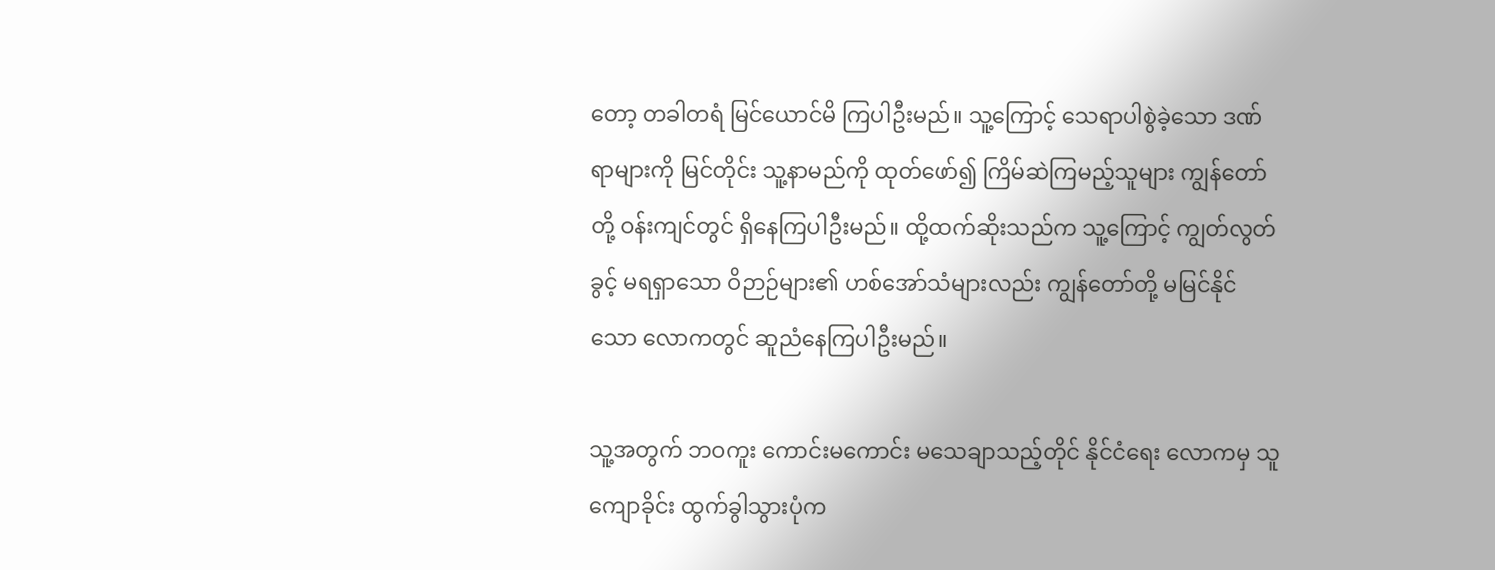တော့ တခါတရံ မြင်ယောင်မိ ကြပါဦးမည်။ သူ့ကြောင့် သေရာပါစွဲခဲ့သော ဒဏ်ရာများကို မြင်တိုင်း သူ့နာမည်ကို ထုတ်ဖော်၍ ကြိမ်ဆဲကြမည့်သူများ ကျွန်တော်တို့ ဝန်းကျင်တွင် ရှိနေကြပါဦးမည်။ ထို့ထက်ဆိုးသည်က သူ့ကြောင့် ကျွတ်လွတ်ခွင့် မရရှာသော ဝိဉာဉ်များ၏ ဟစ်အော်သံများလည်း ကျွန်တော်တို့ မမြင်နိုင်သော လောကတွင် ဆူညံနေကြပါဦးမည်။

သူ့အတွက် ဘဝကူး ကောင်းမကောင်း မသေချာသည့်တိုင် နိုင်ငံရေး လောကမှ သူကျောခိုင်း ထွက်ခွါသွားပုံက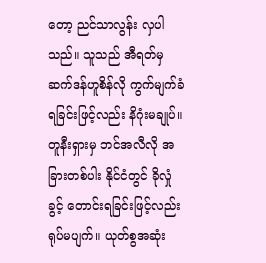တော့ ညင်သာလွန်း လှပါသည်။ သူသည် အီရတ်မှ ဆက်ဒန်ဟူစိန်လို ကွက်မျက်ခံရခြင်းဖြင့်လည်း နိဂုံးမချုပ်။ တူနီးရှားမှ ဘင်အလီလို အခြားတစ်ပါး နိုင်ငံတွင် ခိုလှုံခွင့် တောင်းရခြင်းဖြင့်လည်း ရုပ်မပျက်။ ယုတ်စွအဆုံး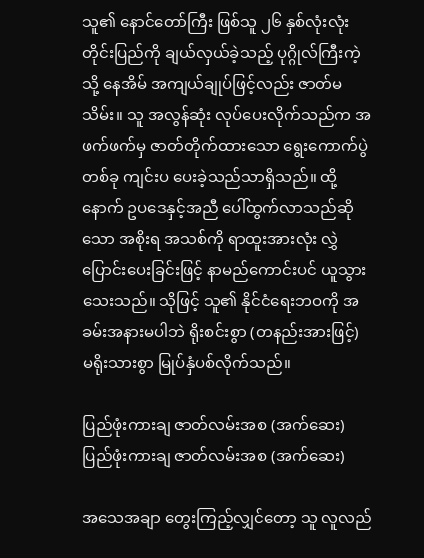သူ၏ နောင်တော်ကြီး ဖြစ်သူ ၂၆ နှစ်လုံးလုံး တိုင်းပြည်ကို ချယ်လှယ်ခဲ့သည့် ပုဂ္ဂိုလ်ကြီးကဲ့သို့ နေအိမ် အကျယ်ချုပ်ဖြင့်လည်း ဇာတ်မသိမ်း။ သူ အလွန်ဆုံး လုပ်ပေးလိုက်သည်က အဖက်ဖက်မှ ဇာတ်တိုက်ထားသော ရွေးကောက်ပွဲ တစ်ခု ကျင်းပ ပေးခဲ့သည်သာရှိသည်။ ထို့နောက် ဥပဒေနှင့်အညီ ပေါ်ထွက်လာသည်ဆိုသော အစိုးရ အသစ်ကို ရာထူးအားလုံး လွှဲပြောင်းပေးခြင်းဖြင့် နာမည်ကောင်းပင် ယူသွားသေးသည်။ သိုဖြင့် သူ၏ နိုင်ငံရေးဘဝကို အခမ်းအနားမပါဘဲ ရိုးစင်းစွာ (တနည်းအားဖြင့်) မရိုးသားစွာ မြုပ်နှံပစ်လိုက်သည်။

ပြည်ဖုံးကားချ ဇာတ်လမ်းအစ (အက်ဆေး)ပြည်ဖုံးကားချ ဇာတ်လမ်းအစ (အက်ဆေး)

အသေအချာ တွေးကြည့်လျှင်တော့ သူ လူလည်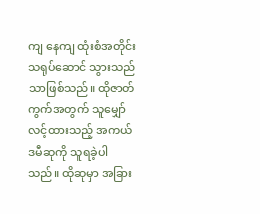ကျ နေကျ ထုံးစံအတိုင်း သရုပ်ဆောင် သွားသည်သာဖြစ်သည်။ ထိုဇာတ်ကွက်အတွက် သူမျှော်လင့်ထားသည့် အကယ်ဒမီဆုကို သူရခဲ့ပါသည်။ ထိုဆုမှာ အခြား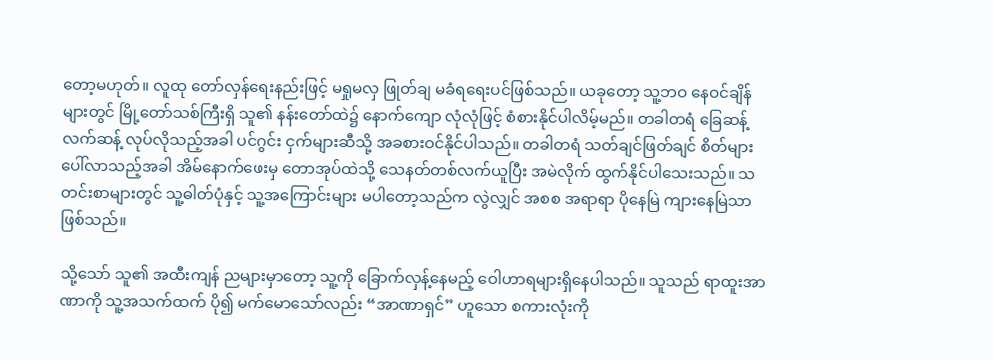တော့မဟုတ်။ လူထု တော်လှန်ရေးနည်းဖြင့် မရှုမလှ ဖြုတ်ချ မခံရရေးပင်ဖြစ်သည်။ ယခုတော့ သူ့ဘဝ နေဝင်ချိန်များတွင် မြို့တော်သစ်ကြီးရှိ သူ၏ နန်းတော်ထဲ၌ နောက်ကျော လုံလုံဖြင့် စံစားနိုင်ပါလိမ့်မည်။ တခါတရံ ခြေဆန့် လက်ဆန့် လုပ်လိုသည့်အခါ ပင်ဂွင်း ငှက်များဆီသို့ အခစားဝင်နိုင်ပါသည်။ တခါတရံ သတ်ချင်ဖြတ်ချင် စိတ်များ ပေါ်လာသည့်အခါ အိမ်နောက်ဖေးမှ တောအုပ်ထဲသို့ သေနတ်တစ်လက်ယူပြီး အမဲလိုက် ထွက်နိုင်ပါသေးသည်။ သတင်းစာများတွင် သူ့ဓါတ်ပုံနှင့် သူ့အကြောင်းများ မပါတော့သည်က လွဲလျှင် အစစ အရာရာ ပိုနေမြဲ ကျားနေမြဲသာဖြစ်သည်။

သို့သော် သူ၏ အထီးကျန် ညများမှာတော့ သူ့ကို ခြောက်လှန့်နေမည့် ဝေါဟာရများရှိနေပါသည်။ သူသည် ရာထူးအာဏာကို သူ့အသက်ထက် ပို၍ မက်မောသော်လည်း “အာဏာရှင်” ဟူသော စကားလုံးကို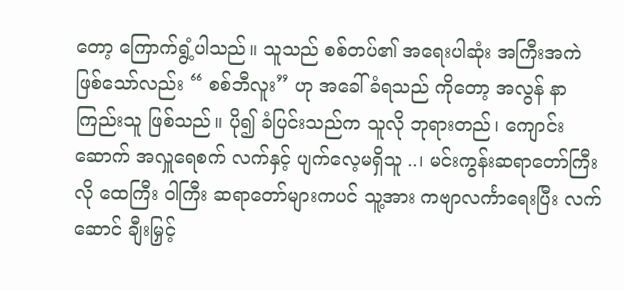တော့ ကြောက်ရွံ့ပါသည်။ သူသည် စစ်တပ်၏ အရေးပါဆုံး အကြီးအကဲ ဖြစ်သော်လည်း “ စစ်ဘီလူး” ဟု အခေါ် ခံရသည် ကိုတော့ အလွန် နာကြည်းသူ ဖြစ်သည်။ ပို၍ ခံပြင်းသည်က သူလို ဘုရားတည်၊ ကျောင်းဆောက် အလှူရေစက် လက်နှင့် ပျက်လေ့မရှိသူ ..၊ မင်းကွန်းဆရာတော်ကြီးလို ထေကြီး ဝါကြီး ဆရာတော်များကပင် သူ့အား ကဗျာလင်္ကာရေးပြီး လက်ဆောင် ချီးမြှင့်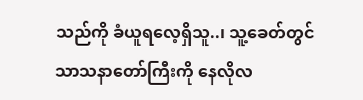သည်ကို ခံယူရလေ့ရှိသူ..၊ သူ့ခေတ်တွင် သာသနာတော်ကြီးကို နေလိုလ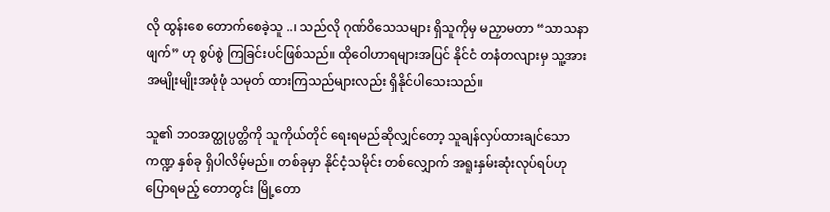လို ထွန်းစေ တောက်စေခဲ့သူ ..၊ သည်လို ဂုဏ်ဝိသေသများ ရှိသူကိုမှ မညှာမတာ “သာသနာဖျက်” ဟု စွပ်စွဲ ကြခြင်းပင်ဖြစ်သည်။ ထိုဝေါဟာရများအပြင် နိုင်ငံ တနံတလျားမှ သူ့အား အမျိုးမျိုးအဖုံဖုံ သမုတ် ထားကြသည်များလည်း ရှိနိုင်ပါသေးသည်။

သူ၏ ဘဝအတ္ထုပ္ပတ္တိကို သူကိုယ်တိုင် ရေးရမည်ဆိုလျှင်တော့ သူချန်လှပ်ထားချင်သော ကဏ္ဍ နှစ်ခု ရှိပါလိမ့်မည်။ တစ်ခုမှာ နိုင်ငံ့သမိုင်း တစ်လျှောက် အရူးနှမ်းဆုံးလုပ်ရပ်ဟု ပြောရမည့် တောတွင်း မြို့တော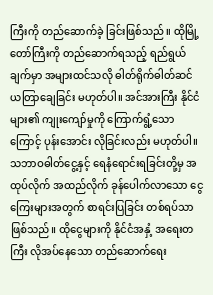ကြီးကို တည်ဆောက်ခဲ့ ခြင်းဖြစ်သည်။ ထိုမြို့တော်ကြီးကို တည်ဆောက်ရသည့် ရည်ရွယ်ချက်မှာ အများထင်သလို ဓါတ်ရိုက်ဓါတ်ဆင် ယတြာချေခြင်း မဟုတ်ပါ။ အင်အားကြီး နိုင်ငံများ၏ ကျုးကျော်မှုကို ကြောက်ရွံ့သောကြောင့် ပုန်းအောင်း လိုခြင်းလည်း မဟုတ်ပါ။ သဘာဝဓါတ်ငွေ့နှင့် ရေနံရောင်းရခြင်းတို့မှ အထုပ်လိုက် အထည်လိုက် ခုန်ပေါက်လာသော ငွေကြေးများအတွက် စာရင်းပြခြင်း တစ်ရပ်သာဖြစ်သည်။ ထိုငွေများကို နိုင်ငံအနှံ့ အရေးတကြီး လိုအပ်နေသော တည်ဆောက်ရေး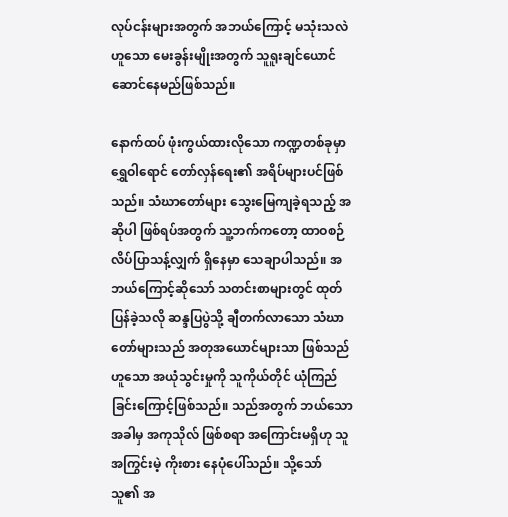လုပ်ငန်းများအတွက် အဘယ်ကြောင့် မသုံးသလဲဟူသော မေးခွန်းမျိုးအတွက် သူရူးချင်ယောင် ဆောင်နေမည်ဖြစ်သည်။

နောက်ထပ် ဖုံးကွယ်ထားလိုသော ကဏ္ဍတစ်ခုမှာ ရွှေဝါရောင် တော်လှန်ရေး၏ အရိပ်များပင်ဖြစ်သည်။ သံဃာတော်များ သွေးမြေကျခဲ့ရသည့် အဆိုပါ ဖြစ်ရပ်အတွက် သူ့ဘက်ကတော့ ထာဝစဉ် လိပ်ပြာသန့်လျှက် ရှိနေမှာ သေချာပါသည်။ အဘယ်ကြောင့်ဆိုသော် သတင်းစာများတွင် ထုတ်ပြန်ခဲ့သလို ဆန္ဒပြပွဲသို့ ချီတက်လာသော သံဃာတော်များသည် အတုအယောင်များသာ ဖြစ်သည်ဟူသော အယုံသွင်းမှုကို သူကိုယ်တိုင် ယုံကြည်ခြင်းကြောင့်ဖြစ်သည်။ သည်အတွက် ဘယ်သောအခါမှ အကုသိုလ် ဖြစ်စရာ အကြောင်းမရှိဟု သူအကြွင်းမဲ့ ကိုးစား နေပုံပေါ်သည်။ သို့သော် သူ၏ အ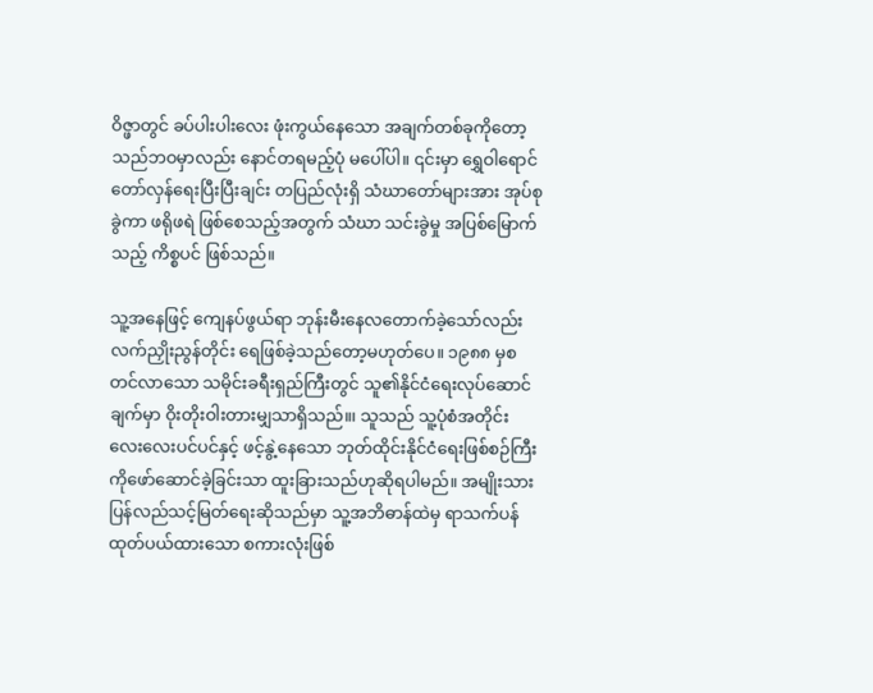ဝိဇ္ဖာတွင် ခပ်ပါးပါးလေး ဖုံးကွယ်နေသော အချက်တစ်ခုကိုတော့ သည်ဘဝမှာလည်း နောင်တရမည့်ပုံ မပေါ်ပါ။ ၎င်းမှာ ရွှေဝါရောင် တော်လှန်ရေးပြီးပြီးချင်း တပြည်လုံးရှိ သံဃာတော်များအား အုပ်စုခွဲကာ ဖရိုဖရဲ ဖြစ်စေသည့်အတွက် သံဃာ သင်းခွဲမှု အပြစ်မြောက်သည့် ကိစ္စပင် ဖြစ်သည်။

သူ့အနေဖြင့် ကျေနပ်ဖွယ်ရာ ဘုန်းမီးနေလတောက်ခဲ့သော်လည်း လက်ညှိုးညွန်တိုင်း ရေဖြစ်ခဲ့သည်တော့မဟုတ်ပေ။ ၁၉၈၈ မှစတင်လာသော သမိုင်းခရီးရှည်ကြီးတွင် သူ၏နိုင်ငံရေးလုပ်ဆောင်ချက်မှာ ဝိုးတိုးဝါးတားမျှသာရှိသည်။၊ သူသည် သူ့ပုံစံအတိုင်း လေးလေးပင်ပင်နှင့် ဖင့်နွဲ့နေသော ဘုတ်ထိုင်းနိုင်ငံရေးဖြစ်စဉ်ကြီးကိုဖော်ဆောင်ခဲ့ခြင်းသာ ထူးခြားသည်ဟုဆိုရပါမည်။ အမျိုးသားပြန်လည်သင့်မြတ်ရေးဆိုသည်မှာ သူ့အဘိဓာန်ထဲမှ ရာသက်ပန်ထုတ်ပယ်ထားသော စကားလုံးဖြစ်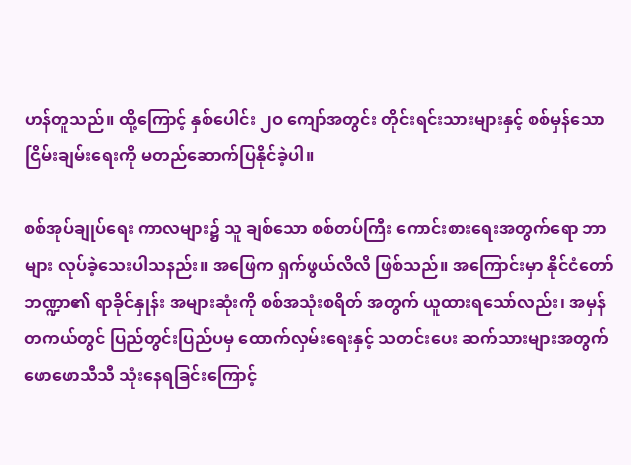ဟန်တူသည်။ ထို့ကြောင့် နှစ်ပေါင်း ၂ဝ ကျော်အတွင်း တိုင်းရင်းသားများနှင့် စစ်မှန်သောငြိမ်းချမ်းရေးကို မတည်ဆောက်ပြနိုင်ခဲ့ပါ။

စစ်အုပ်ချုပ်ရေး ကာလများ၌ သူ ချစ်သော စစ်တပ်ကြီး ကောင်းစားရေးအတွက်ရော ဘာများ လုပ်ခဲ့သေးပါသနည်း။ အဖြေက ရှက်ဖွယ်လိလိ ဖြစ်သည်။ အကြောင်းမှာ နိုင်ငံတော် ဘဏ္ဍာ၏ ရာခိုင်နှုန်း အများဆုံးကို စစ်အသုံးစရိတ် အတွက် ယူထားရသော်လည်း၊ အမှန်တကယ်တွင် ပြည်တွင်းပြည်ပမှ ထောက်လှမ်းရေးနှင့် သတင်းပေး ဆက်သားများအတွက် ဖောဖောသီသီ သုံးနေရခြင်းကြောင့်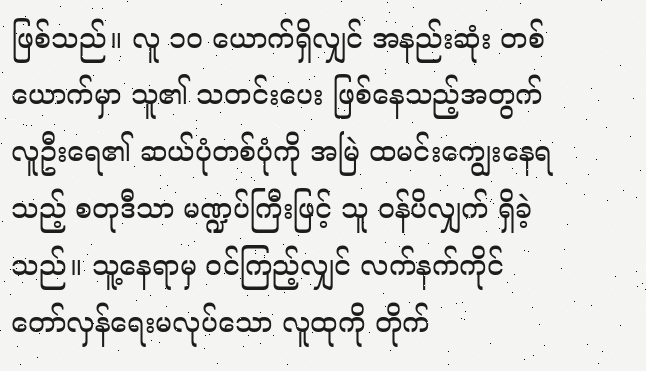ဖြစ်သည်။ လူ ၁ဝ ယောက်ရှိလျှင် အနည်းဆုံး တစ်ယောက်မှာ သူ၏ သတင်းပေး ဖြစ်နေသည့်အတွက် လူဦးရေ၏ ဆယ်ပုံတစ်ပုံကို အမြဲ ထမင်းကျွေးနေရသည့် စတုဒီသာ မဏ္ဍပ်ကြီးဖြင့် သူ ဝန်ပိလျှက် ရှိခဲ့သည်။ သူ့နေရာမှ ဝင်ကြည့်လျှင် လက်နက်ကိုင် တော်လှန်ရေးမလုပ်သော လူထုကို တိုက်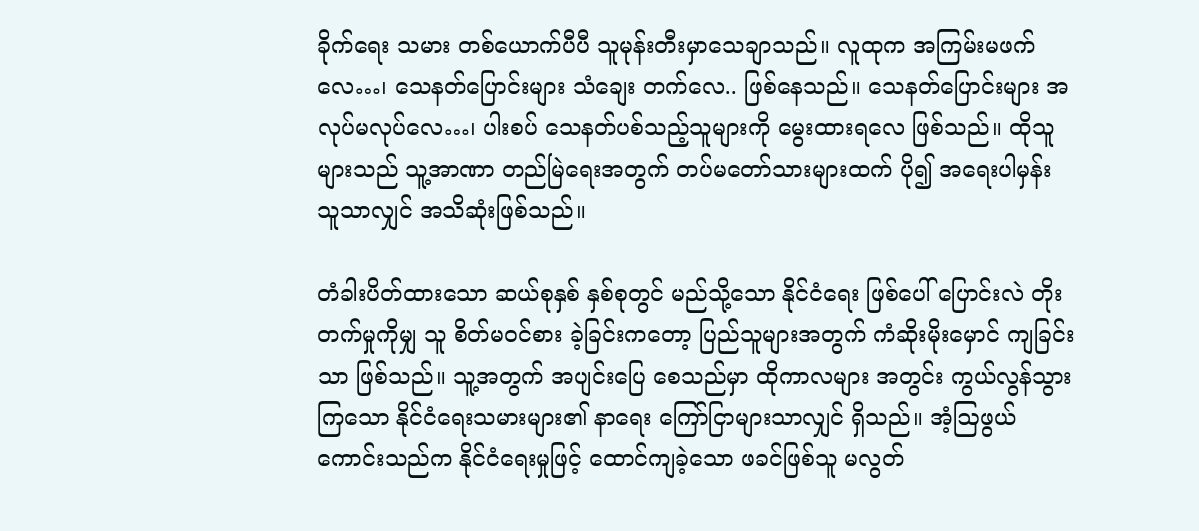ခိုက်ရေး သမား တစ်ယောက်ပီပီ သူမုန်းတီးမှာသေချာသည်။ လူထုက အကြမ်းမဖက်လေ…၊ သေနတ်ပြောင်းများ သံချေး တက်လေ.. ဖြစ်နေသည်။ သေနတ်ပြောင်းများ အလုပ်မလုပ်လေ…၊ ပါးစပ် သေနတ်ပစ်သည့်သူများကို မွေးထားရလေ ဖြစ်သည်။ ထိုသူများသည် သူ့အာဏာ တည်မြဲရေးအတွက် တပ်မတော်သားများထက် ပို၍ အရေးပါမှန်း သူသာလျှင် အသိဆုံးဖြစ်သည်။

တံခါးပိတ်ထားသော ဆယ်စုနှစ် နှစ်စုတွင် မည်သို့သော နိုင်ငံရေး ဖြစ်ပေါ် ပြောင်းလဲ တိုးတက်မှုကိုမျှ သူ စိတ်မဝင်စား ခဲ့ခြင်းကတော့ ပြည်သူများအတွက် ကံဆိုးမိုးမှောင် ကျခြင်းသာ ဖြစ်သည်။ သူ့အတွက် အပျင်းပြေ စေသည်မှာ ထိုကာလများ အတွင်း ကွယ်လွန်သွားကြသော နိုင်ငံရေးသမားများ၏ နာရေး ကြော်ငြာများသာလျှင် ရှိသည်။ အံ့ဩဖွယ် ကောင်းသည်က နိုင်ငံရေးမှုဖြင့် ထောင်ကျခဲ့သော ဖခင်ဖြစ်သူ မလွတ်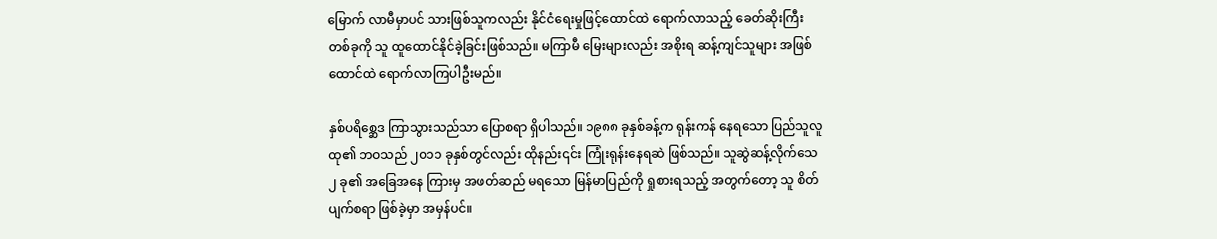မြောက် လာမီမှာပင် သားဖြစ်သူကလည်း နိုင်ငံရေးမှုဖြင့်ထောင်ထဲ ရောက်လာသည့် ခေတ်ဆိုးကြီးတစ်ခုကို သူ ထူထောင်နိုင်ခဲ့ခြင်းဖြစ်သည်။ မကြာမီ မြေးများလည်း အစိုးရ ဆန့်ကျင်သူများ အဖြစ် ထောင်ထဲ ရောက်လာကြပါဦးမည်။

နှစ်ပရိစ္ဆေဒ ကြာသွားသည်သာ ပြောစရာ ရှိပါသည်။ ၁၉၈၈ ခုနှစ်ခန့်က ရုန်းကန် နေရသော ပြည်သူလူထု၏ ဘဝသည် ၂၀၁၁ ခုနှစ်တွင်လည်း ထိုနည်း၎င်း ကြုံးရုန်းနေရဆဲ ဖြစ်သည်။ သူဆွဲဆန့်လိုက်သေ ၂ ခု၏ အခြေအနေ ကြားမှ အဖတ်ဆည် မရသော မြန်မာပြည်ကို ရှုစားရသည့် အတွက်တော့ သူ စိတ်ပျက်စရာ ဖြစ်ခဲ့မှာ အမှန်ပင်။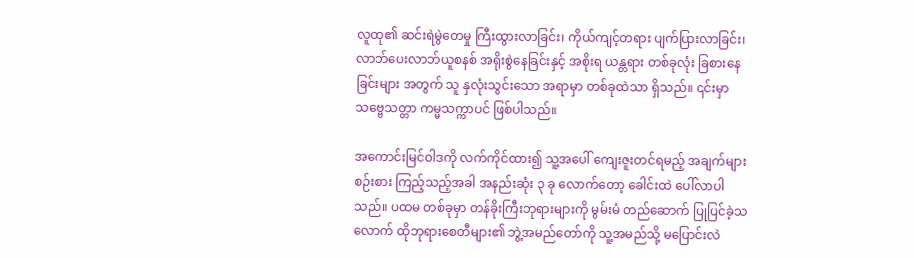လူထု၏ ဆင်းရဲမွဲတေမှု ကြီးထွားလာခြင်း၊ ကိုယ်ကျင့်တရား ပျက်ပြားလာခြင်း၊ လာဘ်ပေးလာဘ်ယူစနစ် အရိုးစွဲနေခြင်းနှင့် အစိုးရ ယန္တရား တစ်ခုလုံး ခြစားနေခြင်းများ အတွက် သူ နှလုံးသွင်းသော အရာမှာ တစ်ခုထဲသာ ရှိသည်။ ၎င်းမှာ သဗ္ဗေသတ္တာ ကမ္မသက္ကာပင် ဖြစ်ပါသည်။

အကောင်းမြင်ဝါဒကို လက်ကိုင်ထား၍ သူ့အပေါ် ကျေးဇူးတင်ရမည့် အချက်များ စဉ်းစား ကြည့်သည့်အခါ အနည်းဆုံး ၃ ခု လောက်တော့ ခေါင်းထဲ ပေါ်လာပါသည်။ ပထမ တစ်ခုမှာ တန်ခိုးကြီးဘုရားများကို မွမ်းမံ တည်ဆောက် ပြုပြင်ခဲ့သလောက် ထိုဘုရားစေတီများ၏ ဘွဲ့အမည်တော်ကို သူ့အမည်သို့ မပြောင်းလဲ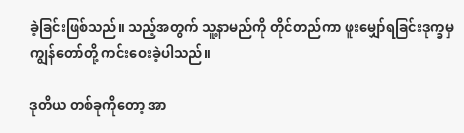ခဲ့ခြင်းဖြစ်သည်။ သည့်အတွက် သူ့နာမည်ကို တိုင်တည်ကာ ဖူးမျှော်ရခြင်းဒုက္ခမှ ကျွန်တော်တို့ ကင်းဝေးခဲ့ပါသည်။

ဒုတိယ တစ်ခုကိုတော့ အာ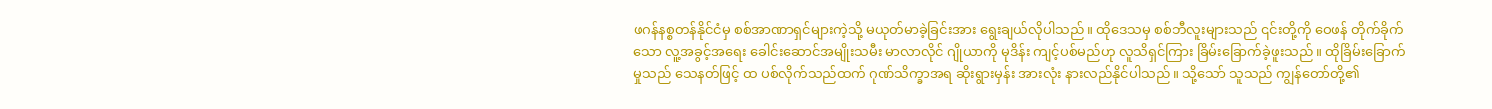ဖဂန်နစ္စတန်နိုင်ငံမှ စစ်အာဏာရှင်များကဲ့သို့ မယုတ်မာခဲ့ခြင်းအား ရွေးချယ်လိုပါသည်။ ထိုဒေသမှ စစ်ဘီလူးများသည် ၎င်းတို့ကို ဝေဖန် တိုက်ခိုက်သော လူ့အခွင့်အရေး ခေါင်းဆောင်အမျိုးသမီး မာလာလိုင် ဂျိုယာကို မုဒိန်း ကျင့်ပစ်မည်ဟု လူသိရှင်ကြား ခြိမ်းခြောက်ခဲ့ဖူးသည်။ ထိုခြိမ်းခြောက်မှုသည် သေနတ်ဖြင့် ထ ပစ်လိုက်သည်ထက် ဂုဏ်သိက္ခာအရ ဆိုးရွားမှန်း အားလုံး နားလည်နိုင်ပါသည်။ သို့သော် သူသည် ကျွန်တော်တို့၏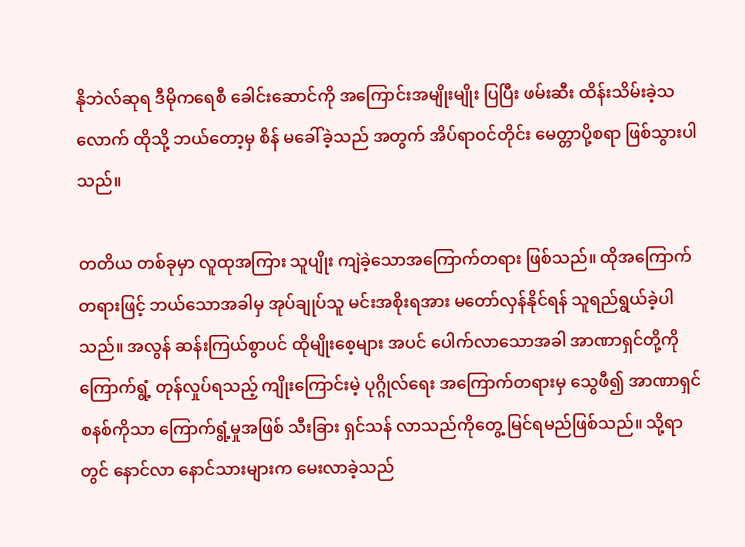နိုဘဲလ်ဆုရ ဒီမိုကရေစီ ခေါင်းဆောင်ကို အကြောင်းအမျိုးမျိုး ပြပြီး ဖမ်းဆီး ထိန်းသိမ်းခဲ့သလောက် ထိုသို့ ဘယ်တော့မှ စိန် မခေါ်ခဲ့သည် အတွက် အိပ်ရာဝင်တိုင်း မေတ္တာပို့စရာ ဖြစ်သွားပါသည်။

တတိယ တစ်ခုမှာ လူထုအကြား သူပျိုး ကျဲခဲ့သောအကြောက်တရား ဖြစ်သည်။ ထိုအကြောက်တရားဖြင့် ဘယ်သောအခါမှ အုပ်ချုပ်သူ မင်းအစိုးရအား မတော်လှန်နိုင်ရန် သူရည်ရွယ်ခဲ့ပါသည်။ အလွန် ဆန်းကြယ်စွာပင် ထိုမျိုးစေ့များ အပင် ပေါက်လာသောအခါ အာဏာရှင်တို့ကို ကြောက်ရွံ့ တုန်လှုပ်ရသည့် ကျိုးကြောင်းမဲ့ ပုဂ္ဂိုလ်ရေး အကြောက်တရားမှ သွေဖီ၍ အာဏာရှင် စနစ်ကိုသာ ကြောက်ရွံ့မှုအဖြစ် သီးခြား ရှင်သန် လာသည်ကိုတွေ့ မြင်ရမည်ဖြစ်သည်။ သို့ရာတွင် နောင်လာ နောင်သားများက မေးလာခဲ့သည်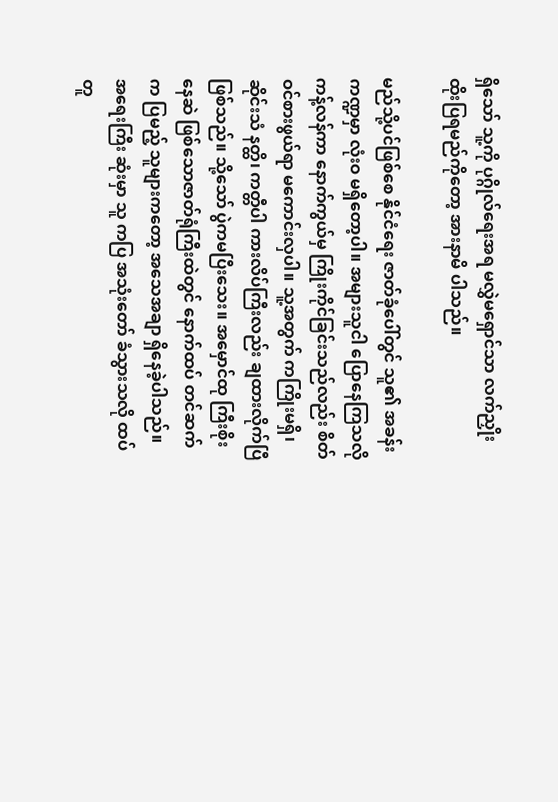ရှိသော် သူ့ကို ပုဂ္ဂိုလ်ရေးအရ မလွှဲမရှောင်သာ လက်ညှိုး ထိုးပြရမည်ကိုတော့ အားနာမိ ပါသည်။

မည်သို့ပင်ဖြစ်စေ နိုင်ငံရေး ဇာတ်ခုံပေါ်တွင် သူ၏ အခန်းကဏ္ဍမှာ လုံးဝ မရှိတော့ပါ။ အများသူငါ ပြောနေကြသလို ကန့်လန်ကာ နောက်ကွယ်မှ ကြိုးကိုင်ခြင်းသည်လည်း စိတ်ဝင်စားဖွယ်ရာ မကောင်းလှပါ။ သူ့အတွက် ကကြိုးမရှိ၊ ဆိုင်းသံ နတ္ထိ၊ ကတ္တီပါ ကားလိပ်ကြီးလည်း ချထားလိုက်ပြီ ဖြစ်သည်။ သို့သော် ပွဲကမပြီးသေး။ အမှောင်ထု ကြီးစိုးနေဆဲ ဖြစ်သောဇာတ်ရုံကြီးထဲတွင် နောက်ထပ် တင်ဆက် က ပြမည့် သူများကတော့ အသေအချာ ရှိနေခဲ့ပါသည်။ အရေးကြီး ဆုံးမှာ သူ ကပြ အသုံးတော် ခံသွားသလို ထပ်တူ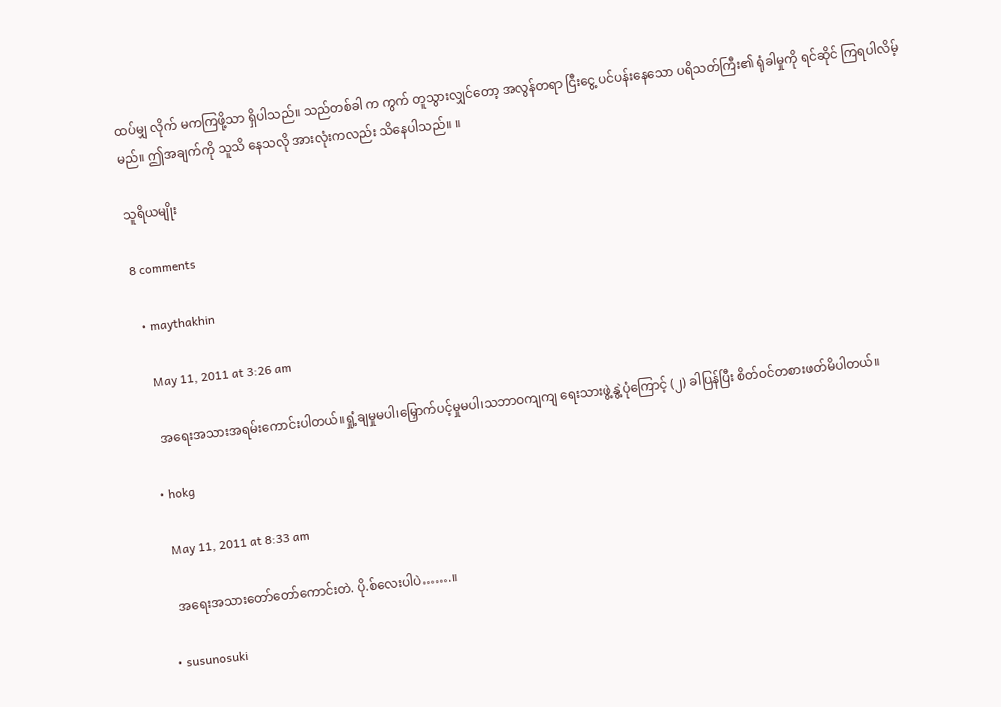ထပ်မျှ လိုက် မကကြဖို့သာ ရှိပါသည်။ သည်တစ်ခါ က ကွက် တူသွားလျှင်တော့ အလွန်တရာ ငြီးငွေ့ ပင်ပန်းနေသော ပရိသတ်ကြီး၏ ရုံခါမှုကို ရင်ဆိုင် ကြရပါလိမ့်မည်။ ဤအချက်ကို သူသိ နေသလို အားလုံးကလည်း သိနေပါသည်။ ။

သူရိယမျိုး

8 comments

  • maythakhin

    May 11, 2011 at 3:26 am

    အရေးအသားအရမ်းကောင်းပါတယ်။ရှုံ့ချမှုမပါ၊မြှောက်ပင့်မှုမပါ၊သဘာဝကျကျ ရေးသားဖွဲ့နွဲ့ပုံကြောင့် (၂) ခါပြန်ပြီး စိတ်ဝင်တစားဖတ်မိပါတယ်။

  • hokg

    May 11, 2011 at 8:33 am

    အရေးအသားတော်တော်ကောင်းတဲ. ပို.စ်လေးပါပဲ…….။

  • susunosuki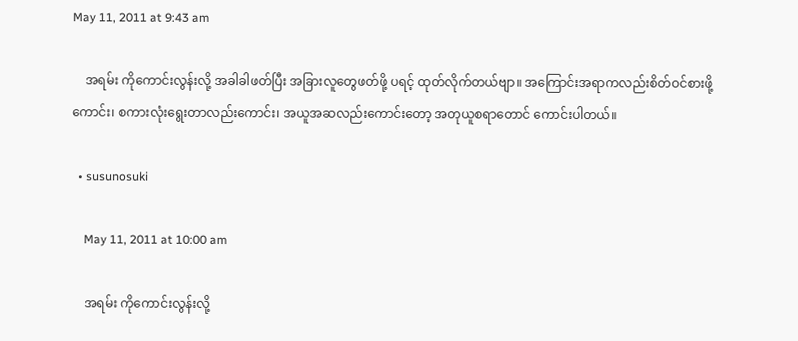May 11, 2011 at 9:43 am

    အရမ်း ကိုကောင်းလွန်းလို့ အခါခါဖတ်ပြီး အခြားလူတွေဖတ်ဖို့ ပရင့် ထုတ်လိုက်တယ်ဗျာ။ အကြောင်းအရာကလည်းစိတ်ဝင်စားဖို့ကောင်း၊ စကားလုံးရွေးတာလည်းကောင်း၊ အယူအဆလည်းကောင်းတော့ အတုယူစရာတောင် ကောင်းပါတယ်။

  • susunosuki

    May 11, 2011 at 10:00 am

    အရမ်း ကိုကောင်းလွန်းလို့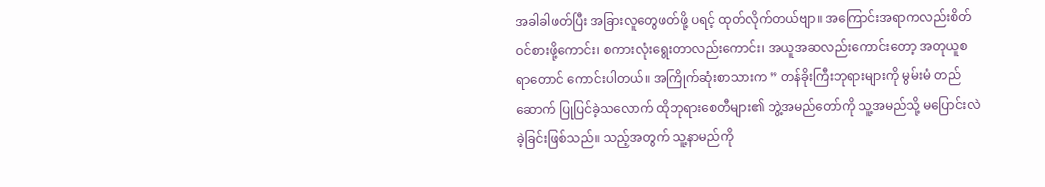အခါခါဖတ်ပြီး အခြားလူတွေဖတ်ဖို့ ပရင့် ထုတ်လိုက်တယ်ဗျာ။ အကြောင်းအရာကလည်းစိတ်ဝင်စားဖို့ကောင်း၊ စကားလုံးရွေးတာလည်းကောင်း၊ အယူအဆလည်းကောင်းတော့ အတုယူစရာတောင် ကောင်းပါတယ်။ အကြိုက်ဆုံးစာသားက ” တန်ခိုးကြီးဘုရားများကို မွမ်းမံ တည်ဆောက် ပြုပြင်ခဲ့သလောက် ထိုဘုရားစေတီများ၏ ဘွဲ့အမည်တော်ကို သူ့အမည်သို့ မပြောင်းလဲခဲ့ခြင်းဖြစ်သည်။ သည့်အတွက် သူ့နာမည်ကို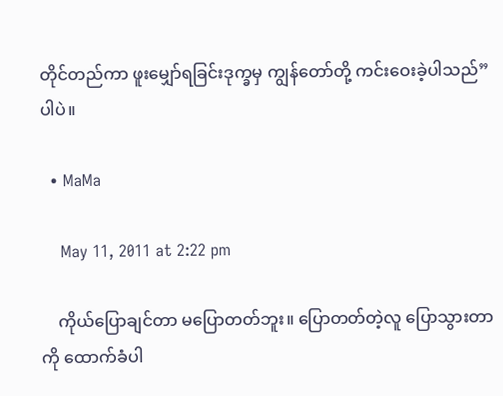တိုင်တည်ကာ ဖူးမျှော်ရခြင်းဒုက္ခမှ ကျွန်တော်တို့ ကင်းဝေးခဲ့ပါသည်” ပါပဲ။

  • MaMa

    May 11, 2011 at 2:22 pm

    ကိုယ်ပြောချင်တာ မပြောတတ်ဘူး။ ပြောတတ်တဲ့လူ ပြောသွားတာကို ထောက်ခံပါ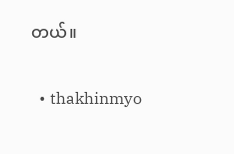တယ်။

  • thakhinmyo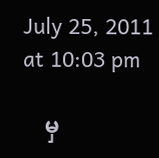July 25, 2011 at 10:03 pm

    မှ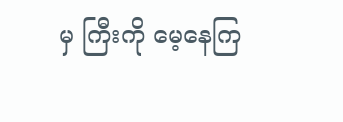မှ ကြီးကို မေ့နေကြ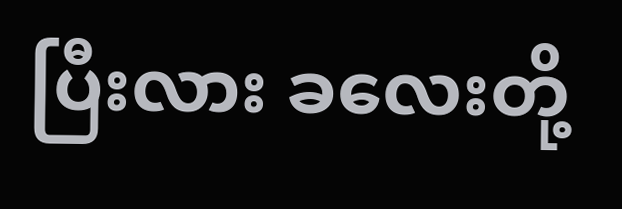ပြီးလား ခလေးတို့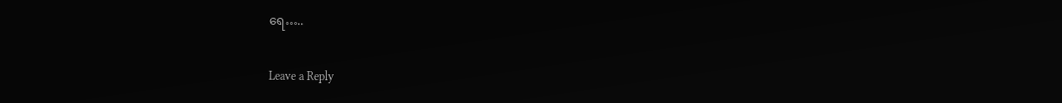ရေ…..

Leave a Reply